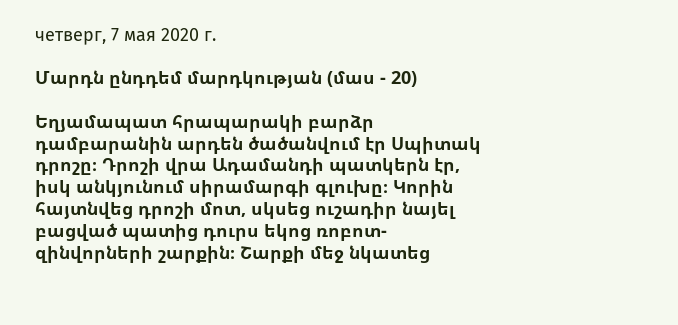четверг, 7 мая 2020 г.

Մարդն ընդդեմ մարդկության (մաս - 20)

Եղյամապատ հրապարակի բարձր դամբարանին արդեն ծածանվում էր Սպիտակ դրոշը։ Դրոշի վրա Ադամանդի պատկերն էր, իսկ անկյունում սիրամարգի գլուխը։ Կորին հայտնվեց դրոշի մոտ, սկսեց ուշադիր նայել բացված պատից դուրս եկոց ռոբոտ-զինվորների շարքին։ Շարքի մեջ նկատեց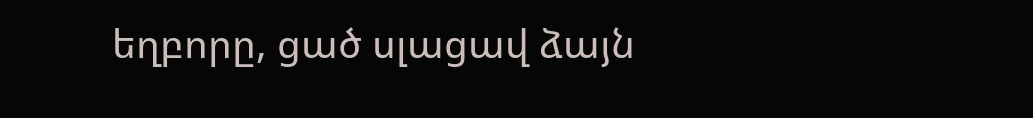եղբորը, ցած սլացավ ձայն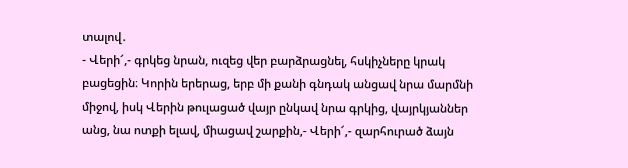տալով․
- Վերի՜,- գրկեց նրան, ուզեց վեր բարձրացնել, հսկիչները կրակ բացեցին։ Կորին երերաց, երբ մի քանի գնդակ անցավ նրա մարմնի միջով, իսկ Վերին թուլացած վայր ընկավ նրա գրկից, վայրկյաններ անց, նա ոտքի ելավ, միացավ շարքին,- Վերի՜,- զարհուրած ձայն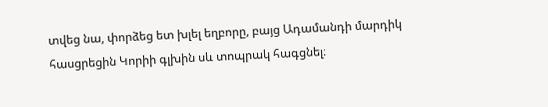տվեց նա, փորձեց ետ խլել եղբորը, բայց Ադամանդի մարդիկ հասցրեցին Կորիի գլխին սև տոպրակ հագցնել։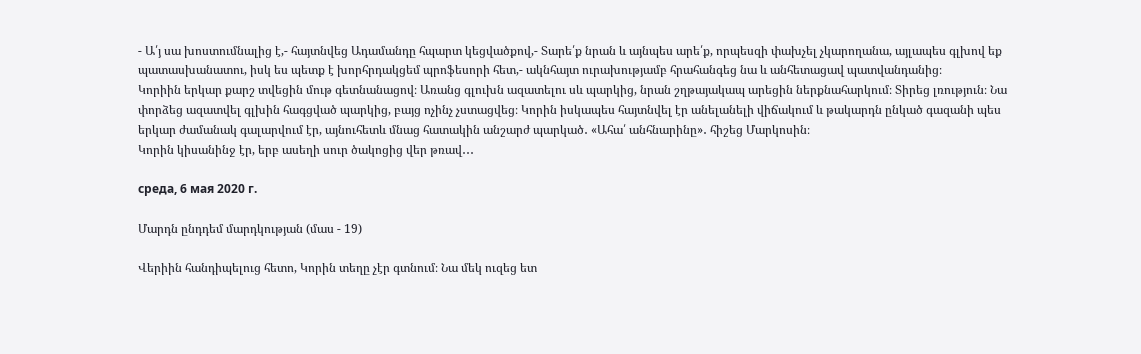- Ա՛յ սա խոստումնալից է,- հայտնվեց Ադամանդը հպարտ կեցվածքով,- Տարե՛ք նրան և այնպես արե՛ք, որպեսզի փախչել չկարողանա, այլապես գլխով եք պատասխանատու, իսկ ես պետք է խորհրդակցեմ պրոֆեսորի հետ,- ակնհայտ ուրախությամբ հրահանգեց նա և անհետացավ պատվանդանից։
Կորիին երկար քարշ տվեցին մութ գետնանացով։ Առանց գլուխն ազատելու սև պարկից, նրան շղթայակապ արեցին ներքնահարկում։ Տիրեց լռություն։ Նա փորձեց ազատվել գլխին հագցված պարկից, բայց ոչինչ չստացվեց։ Կորին իսկապես հայտնվել էր անելանելի վիճակում և թակարդն ընկած գազանի պես երկար ժամանակ գալարվում էր, այնուհետև մնաց հատակին անշարժ պարկած․ «Ահա՛ անհնարինը»․ հիշեց Մարկոսին։
Կորին կիսանինջ էր, երբ ասեղի սուր ծակոցից վեր թռավ․․․

среда, 6 мая 2020 г.

Մարդն ընդդեմ մարդկության (մաս - 19)

Վերիին հանդիպելուց հետո, Կորին տեղը չէր գտնում։ Նա մեկ ուզեց ետ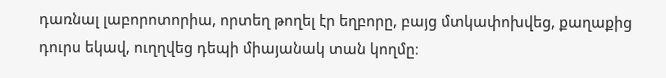դառնալ լաբորոտորիա, որտեղ թողել էր եղբորը, բայց մտկափոխվեց, քաղաքից դուրս եկավ, ուղղվեց դեպի միայանակ տան կողմը։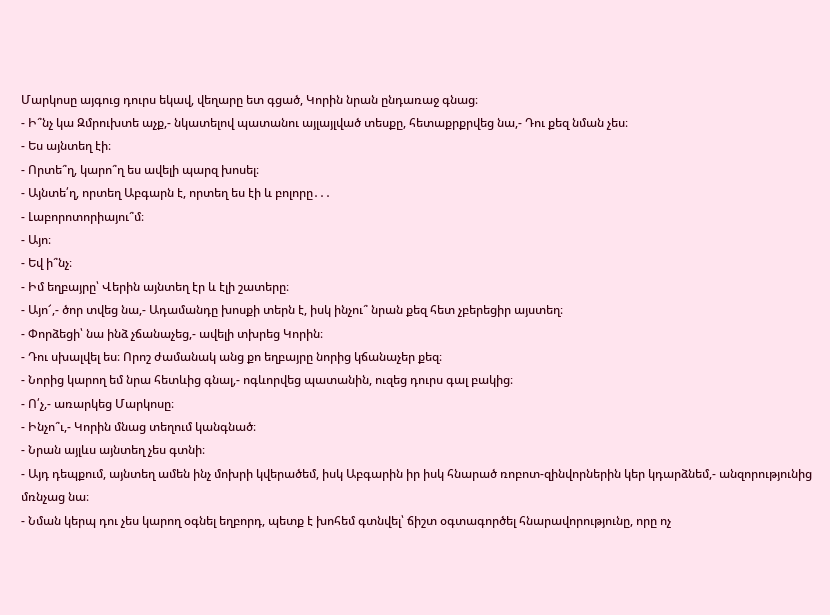Մարկոսը այգուց դուրս եկավ, վեղարը ետ գցած, Կորին նրան ընդառաջ գնաց։
- Ի՞նչ կա Զմրուխտե աչք,- նկատելով պատանու այլայլված տեսքը, հետաքրքրվեց նա,- Դու քեզ նման չես։
- Ես այնտեղ էի։
- Որտե՞ղ, կարո՞ղ ես ավելի պարզ խոսել։
- Այնտե՛ղ, որտեղ Աբգարն է, որտեղ ես էի և բոլորը․․․
- Լաբորոտորիայու՞մ։
- Այո։
- Եվ ի՞նչ։
- Իմ եղբայրը՝ Վերին այնտեղ էր և էլի շատերը։
- Այո՜,- ծոր տվեց նա,- Ադամանդը խոսքի տերն է, իսկ ինչու՞ նրան քեզ հետ չբերեցիր այստեղ։
- Փորձեցի՝ նա ինձ չճանաչեց,- ավելի տխրեց Կորին։
- Դու սխալվել ես։ Որոշ ժամանակ անց քո եղբայրը նորից կճանաչեր քեզ։
- Նորից կարող եմ նրա հետևից գնալ,- ոգևորվեց պատանին, ուզեց դուրս գալ բակից։
- Ո՛չ,- առարկեց Մարկոսը։
- Ինչո՞ւ,- Կորին մնաց տեղում կանգնած։
- Նրան այլևս այնտեղ չես գտնի։
- Այդ դեպքում, այնտեղ ամեն ինչ մոխրի կվերածեմ, իսկ Աբգարին իր իսկ հնարած ռոբոտ-զինվորներին կեր կդարձնեմ,- անզորությունից մռնչաց նա։
- Նման կերպ դու չես կարող օգնել եղբորդ, պետք է խոհեմ գտնվել՝ ճիշտ օգտագործել հնարավորությունը, որը ոչ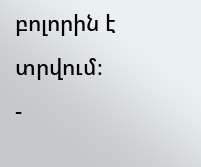բոլորին է տրվում։
-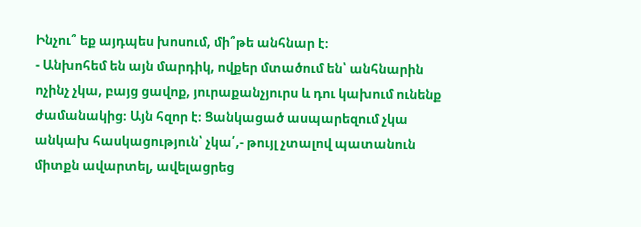Ինչու՞ եք այդպես խոսում, մի՞թե անհնար է։
- Անխոհեմ են այն մարդիկ, ովքեր մտածում են՝ անհնարին ոչինչ չկա, բայց ցավոք, յուրաքանչյուրս և դու կախում ունենք ժամանակից։ Այն հզոր է։ Ցանկացած ասպարեզում չկա անկախ հասկացություն՝ չկա՛,- թույլ չտալով պատանուն միտքն ավարտել, ավելացրեց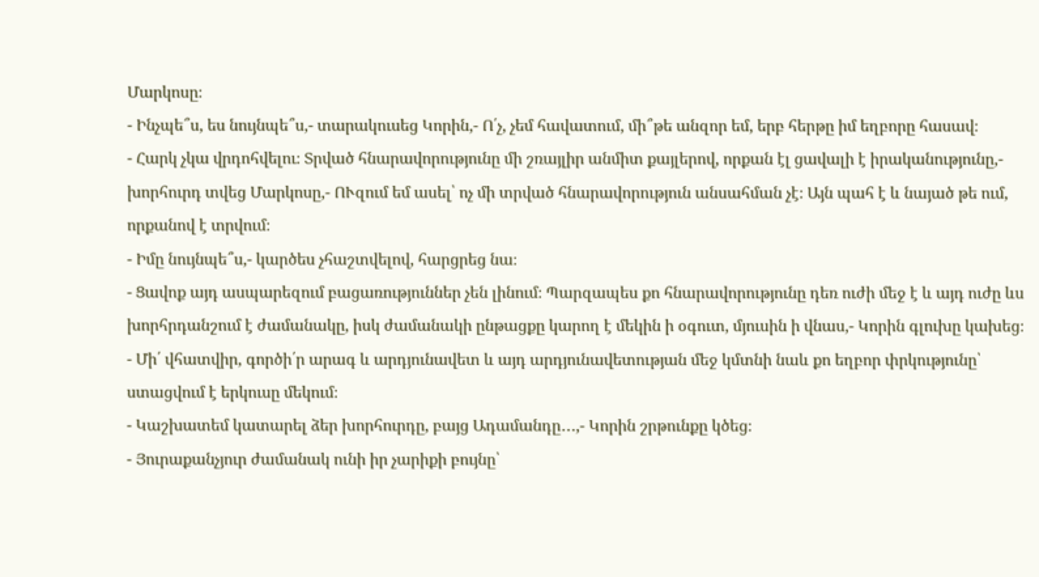Մարկոսը։
- Ինչպե՞ս, ես նույնպե՞ս,- տարակուսեց Կորին,- Ո՛չ, չեմ հավատում, մի՞թե անզոր եմ, երբ հերթը իմ եղբորը հասավ։
- Հարկ չկա վրդոհվելու։ Տրված հնարավորությունը մի շռայլիր անմիտ քայլերով, որքան էլ ցավալի է իրականությունը,- խորհուրդ տվեց Մարկոսը,- ՈՒզում եմ ասել՝ ոչ մի տրված հնարավորություն անսահման չէ։ Այն պահ է և նայած թե ում, որքանով է տրվում։
- Իմը նույնպե՞ս,- կարծես չհաշտվելով, հարցրեց նա։
- Ցավոք այդ ասպարեզում բացառություններ չեն լինում։ Պարզապես քո հնարավորությունը դեռ ուժի մեջ է և այդ ուժը ևս խորհրդանշում է ժամանակը, իսկ ժամանակի ընթացքը կարող է մեկին ի օգուտ, մյուսին ի վնաս,- Կորին գլուխը կախեց։
- Մի՛ վհատվիր, գործի՛ր արագ և արդյունավետ և այդ արդյունավետության մեջ կմտնի նաև քո եղբոր փրկությունը՝ ստացվում է երկուսը մեկում։
- Կաշխատեմ կատարել ձեր խորհուրդը, բայց Ադամանդը․․․,- Կորին շրթունքը կծեց։
- Յուրաքանչյուր ժամանակ ունի իր չարիքի բույնը՝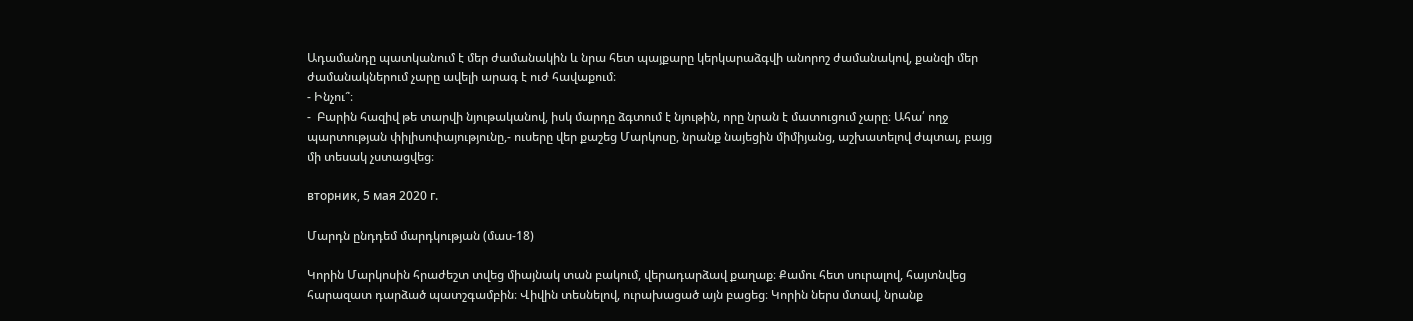Ադամանդը պատկանում է մեր ժամանակին և նրա հետ պայքարը կերկարաձգվի անորոշ ժամանակով, քանզի մեր ժամանակներում չարը ավելի արագ է ուժ հավաքում։
- Ինչու՞։
-  Բարին հազիվ թե տարվի նյութականով, իսկ մարդը ձգտում է նյութին, որը նրան է մատուցում չարը։ Ահա՛ ողջ պարտության փիլիսոփայությունը,- ուսերը վեր քաշեց Մարկոսը, նրանք նայեցին միմիյանց, աշխատելով ժպտալ, բայց մի տեսակ չստացվեց։

вторник, 5 мая 2020 г.

Մարդն ընդդեմ մարդկության (մաս-18)

Կորին Մարկոսին հրաժեշտ տվեց միայնակ տան բակում, վերադարձավ քաղաք։ Քամու հետ սուրալով, հայտնվեց հարազատ դարձած պատշգամբին։ Վիվին տեսնելով, ուրախացած այն բացեց։ Կորին ներս մտավ, նրանք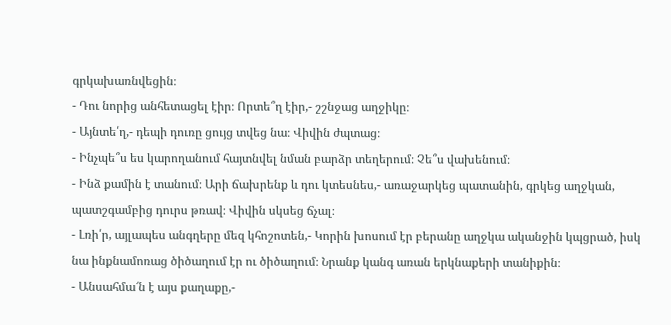գրկախառնվեցին։
- Դու նորից անհետացել էիր։ Որտե՞ղ էիր,- շշնջաց աղջիկը։
- Այնտե՛ղ,- դեպի դուռը ցույց տվեց նա։ Վիվին ժպտաց։
- Ինչպե՞ս ես կարողանում հայտնվել նման բարձր տեղերում։ Չե՞ս վախենում։
- Ինձ քամին է տանում։ Արի ճախրենք և դու կտեսնես,- առաջարկեց պատանին, գրկեց աղջկան, պատշգամբից դուրս թռավ։ Վիվին սկսեց ճչալ։
- Լռի՛ր, այլապես անգղերը մեզ կհոշոտեն,- Կորին խոսում էր բերանը աղջկա ականջին կպցրած, իսկ նա ինքնամոռաց ծիծաղում էր ու ծիծաղում։ Նրանք կանգ առան երկնաքերի տանիքին։
- Անսահմա՜ն է այս քաղաքը,-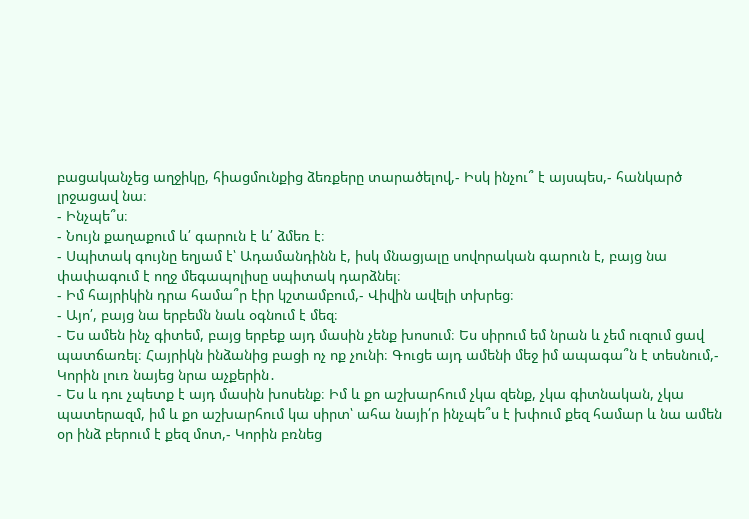բացականչեց աղջիկը, հիացմունքից ձեռքերը տարածելով,- Իսկ ինչու՞ է այսպես,- հանկարծ լրջացավ նա։
- Ինչպե՞ս։
- Նույն քաղաքում և՛ գարուն է և՛ ձմեռ է։
- Սպիտակ գույնը եղյամ է՝ Ադամանդինն է, իսկ մնացյալը սովորական գարուն է, բայց նա փափագում է ողջ մեգապոլիսը սպիտակ դարձնել։
- Իմ հայրիկին դրա համա՞ր էիր կշտամբում,- Վիվին ավելի տխրեց։
- Այո՛, բայց նա երբեմն նաև օգնում է մեզ։
- Ես ամեն ինչ գիտեմ, բայց երբեք այդ մասին չենք խոսում։ Ես սիրում եմ նրան և չեմ ուզում ցավ պատճառել։ Հայրիկն ինձանից բացի ոչ ոք չունի։ Գուցե այդ ամենի մեջ իմ ապագա՞ն է տեսնում,- Կորին լուռ նայեց նրա աչքերին․
- Ես և դու չպետք է այդ մասին խոսենք։ Իմ և քո աշխարհում չկա զենք, չկա գիտնական, չկա պատերազմ, իմ և քո աշխարհում կա սիրտ՝ ահա նայի՛ր ինչպե՞ս է խփում քեզ համար և նա ամեն օր ինձ բերում է քեզ մոտ,- Կորին բռնեց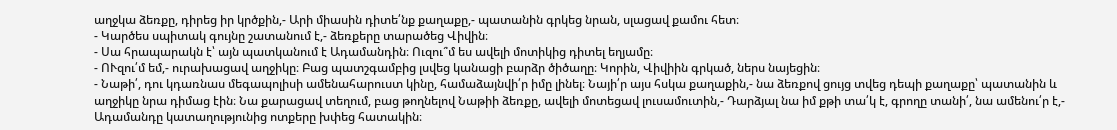աղջկա ձեռքը, դիրեց իր կրծքին,- Արի միասին դիտե՛նք քաղաքը,- պատանին գրկեց նրան, սլացավ քամու հետ։
- Կարծես սպիտակ գույնը շատանում է,- ձեռքերը տարածեց Վիվին։
- Սա հրապարակն է՝ այն պատկանում է Ադամանդին։ Ուզու՞մ ես ավելի մոտիկից դիտել եղյամը։
- ՈՒզու՛մ եմ,- ուրախացավ աղջիկը։ Բաց պատշգամբից լսվեց կանացի բարձր ծիծաղը։ Կորին, Վիվիին գրկած, ներս նայեցին։
- Նաթի՛, դու կդառնաս մեգապոլիսի ամենահարուստ կինը, համաձայնվի՛ր իմը լինել։ Նայի՛ր այս հսկա քաղաքին,- նա ձեռքով ցույց տվեց դեպի քաղաքը՝ պատանին և աղջիկը նրա դիմաց էին։ Նա քարացավ տեղում, բաց թողնելով Նաթիի ձեռքը, ավելի մոտեցավ լուսամուտին,- Դարձյալ նա իմ քթի տա՛կ է, գրողը տանի՛, նա ամենու՛ր է,- Ադամանդը կատաղությունից ոտքերը խփեց հատակին։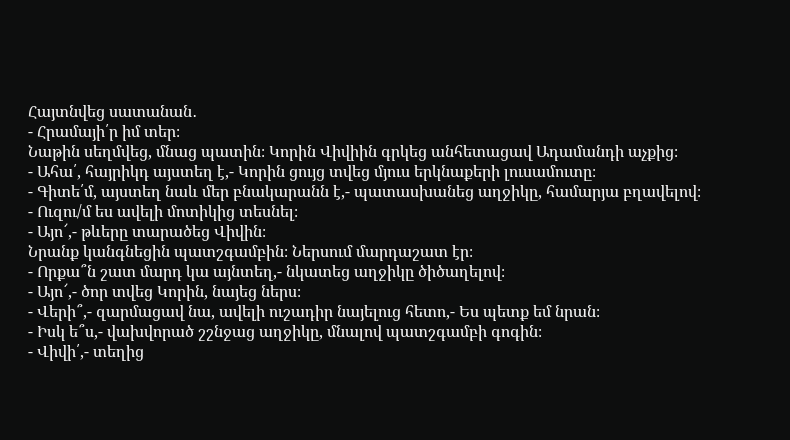Հայտնվեց սատանան․
- Հրամայի՛ր իմ տեր։
Նաթին սեղմվեց, մնաց պատին։ Կորին Վիվիին գրկեց անհետացավ Ադամանդի աչքից։
- Ահա՛, հայրիկդ այստեղ է,- Կորին ցույց տվեց մյուս երկնաքերի լուսամուտը։
- Գիտե՛մ, այստեղ նաև մեր բնակարանն է,- պատասխանեց աղջիկը, համարյա բղավելով։
- Ուզու/մ ես ավելի մոտիկից տեսնել։
- Այո՜,- թևերը տարածեց Վիվին։
Նրանք կանգնեցին պատշգամբին։ Ներսում մարդաշատ էր։
- Որքա՞ն շատ մարդ կա այնտեղ,- նկատեց աղջիկը ծիծաղելով։
- Այո՜,- ծոր տվեց Կորին, նայեց ներս։
- Վերի՞,- զարմացավ նա, ավելի ուշադիր նայելուց հետո,- Ես պետք եմ նրան։
- Իսկ ե՞ս,- վախվորած շշնջաց աղջիկը, մնալով պատշգամբի գոգին։
- Վիվի՛,- տեղից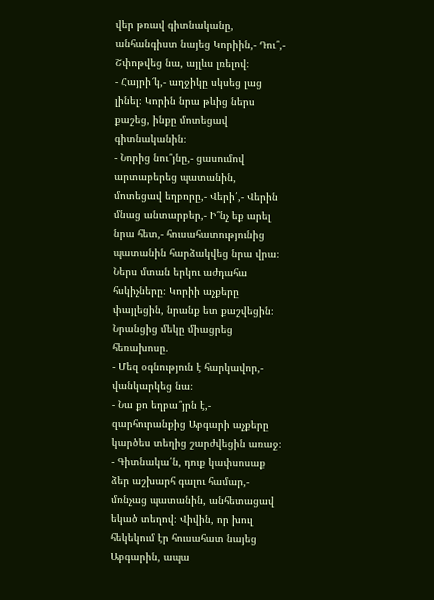վեր թռավ գիտնականը, անհանգիստ նայեց Կորիին,- Դու՞,- Շփոթվեց նա, այլևս լռելով։
- Հայրի՜կ,- աղջիկը սկսեց լաց լինել։ Կորին նրա թևից ներս քաշեց, ինքը մոտեցավ գիտնականին։
- Նորից նու՞յնը,- ցասումով արտաբերեց պատանին, մոտեցավ եղբորը,- Վերի՛,- Վերին մնաց անտարբեր,- Ի՞նչ եք արել նրա հետ,- հուսահատությունից պատանին հարձակվեց նրա վրա։ Ներս մտան երկու աժդահա հսկիչները։ Կորիի աչքերը փայլեցին, նրանք ետ քաշվեցին։ Նրանցից մեկը միացրեց հեռախոսը․
- Մեզ օգնություն է հարկավոր,- վանկարկեց նա։
- Նա քո եղբա՞յրն է,- զարհուրանքից Աբգարի աչքերը կարծես տեղից շարժվեցին առաջ։
- Գիտնակա՛ն, դուք կափսոսաք ձեր աշխարհ գալու համար,- մռնչաց պատանին, անհետացավ եկած տեղով։ Վիվին, որ խուլ հեկեկում էր հուսահատ նայեց Աբգարին, ապա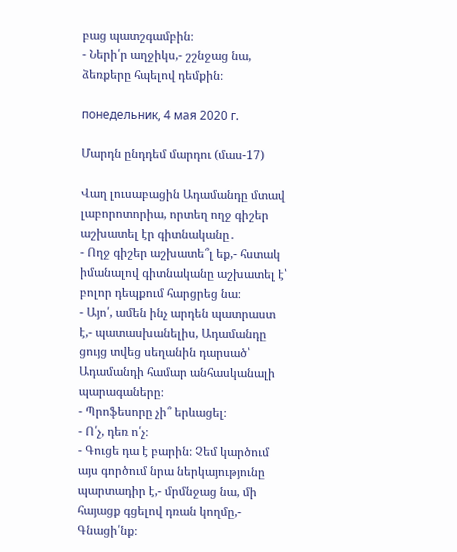բաց պատշգամբին։
- Ների՛ր աղջիկս,- շշնջաց նա, ձեռքերը հպելով դեմքին։

понедельник, 4 мая 2020 г.

Մարդն ընդդեմ մարդու (մաս-17)

Վաղ լուսաբացին Ադամանդը մտավ լաբորոտորիա, որտեղ ողջ գիշեր աշխատել էր գիտնականը․
- Ողջ գիշեր աշխատե՞լ եք,- հստակ իմանալով գիտնականը աշխատել է՝ բոլոր դեպքում հարցրեց նա։
- Այո՛, ամեն ինչ արդեն պատրաստ է,- պատասխանելիս, Ադամանդը ցույց տվեց սեղանին դարսած՝ Ադամանդի համար անհասկանալի պարագաները։
- Պրոֆեսորը չի՞ երևացել։
- Ո՛չ, դեռ ո՛չ։
- Գուցե դա է բարին։ Չեմ կարծում այս գործում նրա ներկայությունը պարտադիր է,- մրմնջաց նա, մի հայացք գցելով դռան կողմը,- Գնացի՛նք։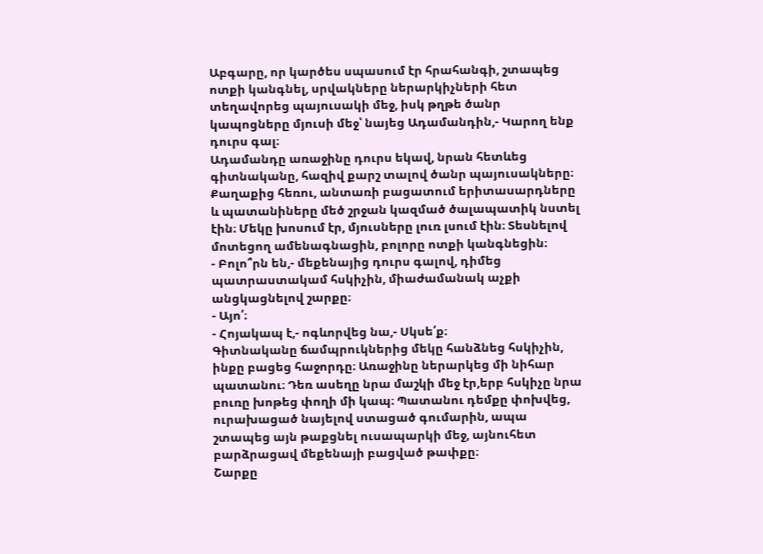Աբգարը, որ կարծես սպասում էր հրահանգի, շտապեց ոտքի կանգնել, սրվակները ներարկիչների հետ տեղավորեց պայուսակի մեջ, իսկ թղթե ծանր կապոցները մյուսի մեջ՝ նայեց Ադամանդին,- Կարող ենք դուրս գալ։
Ադամանդը առաջինը դուրս եկավ, նրան հետևեց գիտնականը, հազիվ քարշ տալով ծանր պայուսակները։
Քաղաքից հեռու, անտառի բացատում երիտասարդները և պատանիները մեծ շրջան կազմած ծալապատիկ նստել էին։ Մեկը խոսում էր, մյուսները լուռ լսում էին։ Տեսնելով մոտեցող ամենագնացին, բոլորը ոտքի կանգնեցին։
- Բոլո՞րն են,- մեքենայից դուրս գալով, դիմեց պատրաստակամ հսկիչին, միաժամանակ աչքի անցկացնելով շարքը։
- Այո՛։
- Հոյակապ է,- ոգևորվեց նա,- Սկսե՛ք։
Գիտնականը ճամպրուկներից մեկը հանձնեց հսկիչին, ինքը բացեց հաջորդը։ Առաջինը ներարկեց մի նիհար պատանու։ Դեռ ասեղը նրա մաշկի մեջ էր,երբ հսկիչը նրա բուռը խոթեց փողի մի կապ։ Պատանու դեմքը փոխվեց, ուրախացած նայելով ստացած գումարին, ապա շտապեց այն թաքցնել ուսապարկի մեջ, այնուհետ բարձրացավ մեքենայի բացված թափքը։
Շարքը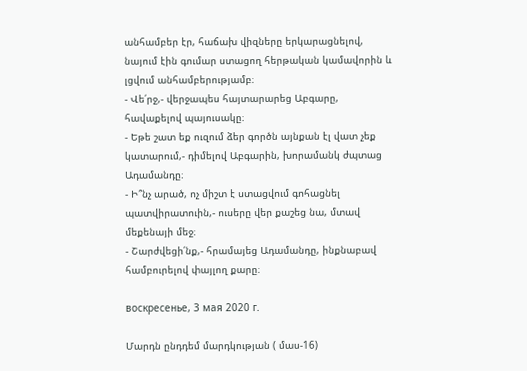անհամբեր էր, հաճախ վիզները երկարացնելով, նայում էին գումար ստացող հերթական կամավորին և լցվում անհամբերությամբ։
- Վե՛րջ,- վերջապես հայտարարեց Աբգարը, հավաքելով պայուսակը։
- Եթե շատ եք ուզում ձեր գործն այնքան էլ վատ չեք կատարում,- դիմելով Աբգարին, խորամանկ ժպտաց Ադամանդը։
- Ի՞նչ արած, ոչ միշտ է ստացվում գոհացնել պատվիրատուին,- ուսերը վեր քաշեց նա, մտավ մեքենայի մեջ։
- Շարժվեցի՛նք,- հրամայեց Ադամանդը, ինքնաբավ համբուրելով փայլող քարը։

воскресенье, 3 мая 2020 г.

Մարդն ընդդեմ մարդկության ( մաս-16)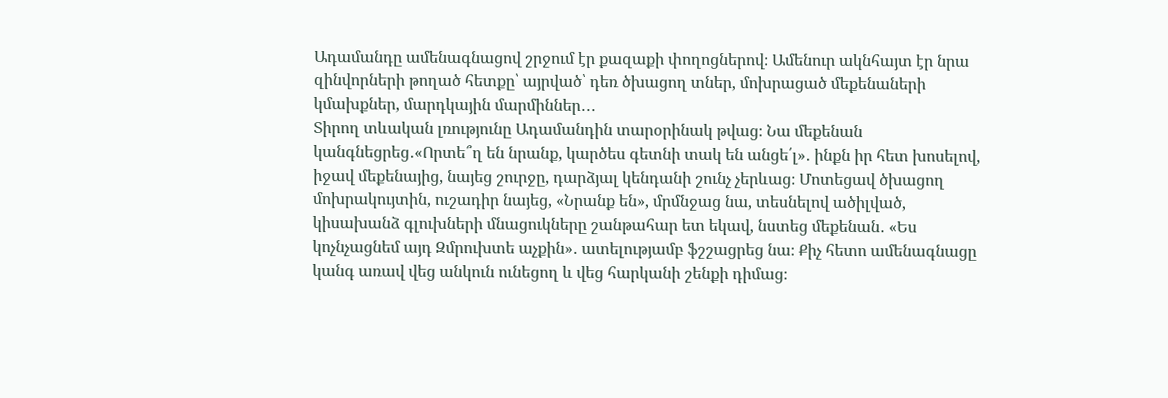Ադամանդը ամենագնացով շրջում էր քազաքի փողոցներով։ Ամենուր ակնհայտ էր նրա զինվորների թողած հետքը՝ այրված՝ դեռ ծխացող տներ, մոխրացած մեքենաների կմախքներ, մարդկային մարմիններ․․․
Տիրող տևական լռությունը Ադամանդին տարօրինակ թվաց։ Նա մեքենան կանգնեցրեց․«Որտե՞ղ են նրանք, կարծես գետնի տակ են անցե՛լ»․ ինքն իր հետ խոսելով, իջավ մեքենայից, նայեց շուրջը, դարձյալ կենդանի շունչ չերևաց։ Մոտեցավ ծխացող մոխրակույտին, ուշադիր նայեց, «Նրանք են», մրմնջաց նա, տեսնելով ածիլված, կիսախանձ գլուխների մնացուկները շանթահար ետ եկավ, նստեց մեքենան․ «Ես կոչնչացնեմ այդ Զմրուխտե աչքին»․ ատելությամբ ֆշշացրեց նա։ Քիչ հետո ամենագնացը կանգ առավ վեց անկուն ունեցող և վեց հարկանի շենքի դիմաց։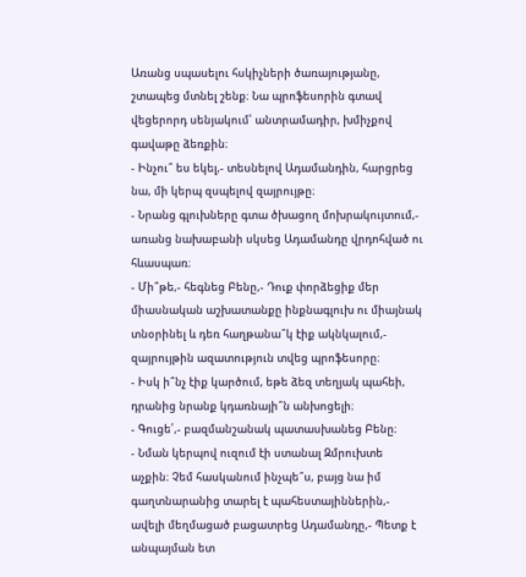Առանց սպասելու հսկիչների ծառայությանը, շտապեց մտնել շենք։ Նա պրոֆեսորին գտավ վեցերորդ սենյակում՝ անտրամադիր, խմիչքով գավաթը ձեռքին։
- Ինչու՞ ես եկել,- տեսնելով Ադամանդին, հարցրեց նա, մի կերպ զսպելով զայրույթը։
- Նրանց գլուխները գտա ծխացող մոխրակույտում,- առանց նախաբանի սկսեց Ադամանդը վրդոհված ու հևասպառ։
- Մի՞թե,- հեգնեց Բենը,- Դուք փորձեցիք մեր միասնական աշխատանքը ինքնագլուխ ու միայնակ տնօրինել և դեռ հաղթանա՞կ էիք ակնկալում,- զայրույթին ազատություն տվեց պրոֆեսորը։
- Իսկ ի՞նչ էիք կարծում, եթե ձեզ տեղյակ պահեի, դրանից նրանք կդառնայի՞ն անխոցելի։
- Գուցե՛,- բազմանշանակ պատասխանեց Բենը։
- Նման կերպով ուզում էի ստանալ Զմրուխտե աչքին։ Չեմ հասկանում ինչպե՞ս, բայց նա իմ գաղտնարանից տարել է պահեստայիններին,- ավելի մեղմացած բացատրեց Ադամանդը,- Պետք է անպայման ետ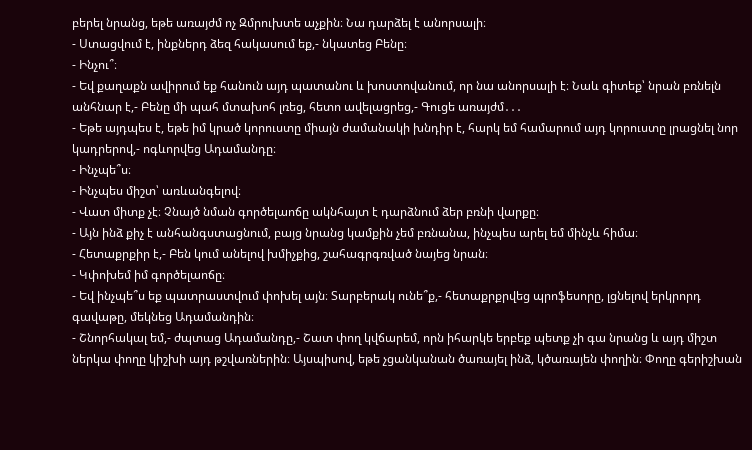բերել նրանց, եթե առայժմ ոչ Զմրուխտե աչքին։ Նա դարձել է անորսալի։
- Ստացվում է, ինքներդ ձեզ հակասում եք,- նկատեց Բենը։
- Ինչու՞։
- Եվ քաղաքն ավիրում եք հանուն այդ պատանու և խոստովանում, որ նա անորսալի է։ Նաև գիտեք՝ նրան բռնելն անհնար է,- Բենը մի պահ մտախոհ լռեց, հետո ավելացրեց,- Գուցե առայժմ․․․
- Եթե այդպես է, եթե իմ կրած կորուստը միայն ժամանակի խնդիր է, հարկ եմ համարում այդ կորուստը լրացնել նոր կադրերով,- ոգևորվեց Ադամանդը։
- Ինչպե՞ս։
- Ինչպես միշտ՝ առևանգելով։
- Վատ միտք չէ։ Չնայծ նման գործելաոճը ակնհայտ է դարձնում ձեր բռնի վարքը։
- Այն ինձ քիչ է անհանգստացնում, բայց նրանց կամքին չեմ բռնանա, ինչպես արել եմ մինչև հիմա։
- Հետաքրքիր է,- Բեն կում անելով խմիչքից, շահագրգռված նայեց նրան։
- Կփոխեմ իմ գործելաոճը։
- Եվ ինչպե՞ս եք պատրաստվում փոխել այն։ Տարբերակ ունե՞ք,- հետաքրքրվեց պրոֆեսորը, լցնելով երկրորդ գավաթը, մեկնեց Ադամանդին։
- Շնորհակալ եմ,- ժպտաց Ադամանդը,- Շատ փող կվճարեմ, որն իհարկե երբեք պետք չի գա նրանց և այդ միշտ ներկա փողը կիշխի այդ թշվառներին։ Այսպիսով, եթե չցանկանան ծառայել ինձ, կծառայեն փողին։ Փողը գերիշխան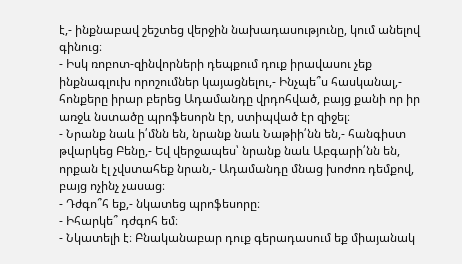է,- ինքնաբավ շեշտեց վերջին նախադասությունը, կում անելով գինուց։
- Իսկ ռոբոտ-զինվորների դեպքում դուք իրավասու չեք ինքնագլուխ որոշումներ կայացնելու,- Ինչպե՞ս հասկանալ,- հոնքերը իրար բերեց Ադամանդը վրդոհված, բայց քանի որ իր առջև նստածը պրոֆեսորն էր, ստիպված էր զիջել։
- Նրանք նաև ի՛մնն են, նրանք նաև Նաթիի՛նն են,- հանգիստ թվարկեց Բենը,- Եվ վերջապես՝ նրանք նաև Աբգարի՛նն են, որքան էլ չվստահեք նրան,- Ադամանդը մնաց խոժոռ դեմքով, բայց ոչինչ չասաց։
- Դժգո՞հ եք,- նկատեց պրոֆեսորը։
- Իհարկե՞ դժգոհ եմ։
- Նկատելի է։ Բնականաբար դուք գերադասում եք միայանակ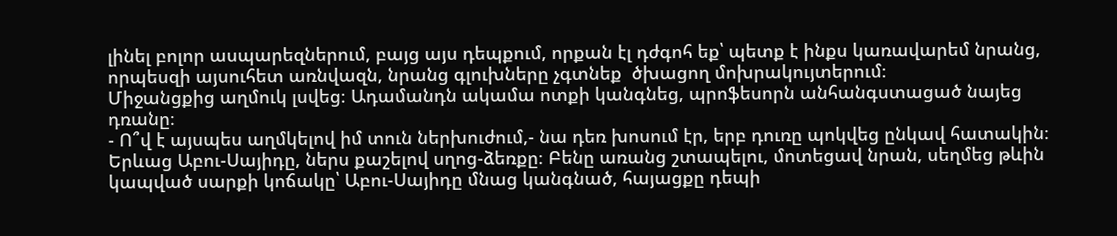լինել բոլոր ասպարեզներում, բայց այս դեպքում, որքան էլ դժգոհ եք՝ պետք է ինքս կառավարեմ նրանց, որպեսզի այսուհետ առնվազն, նրանց գլուխները չգտնեք  ծխացող մոխրակույտերում։
Միջանցքից աղմուկ լսվեց։ Ադամանդն ակամա ոտքի կանգնեց, պրոֆեսորն անհանգստացած նայեց դռանը։
- Ո՞վ է այսպես աղմկելով իմ տուն ներխուժում,- նա դեռ խոսում էր, երբ դուռը պոկվեց ընկավ հատակին։ Երևաց Աբու-Սայիդը, ներս քաշելով սղոց-ձեռքը։ Բենը առանց շտապելու, մոտեցավ նրան, սեղմեց թևին կապված սարքի կոճակը՝ Աբու-Սայիդը մնաց կանգնած, հայացքը դեպի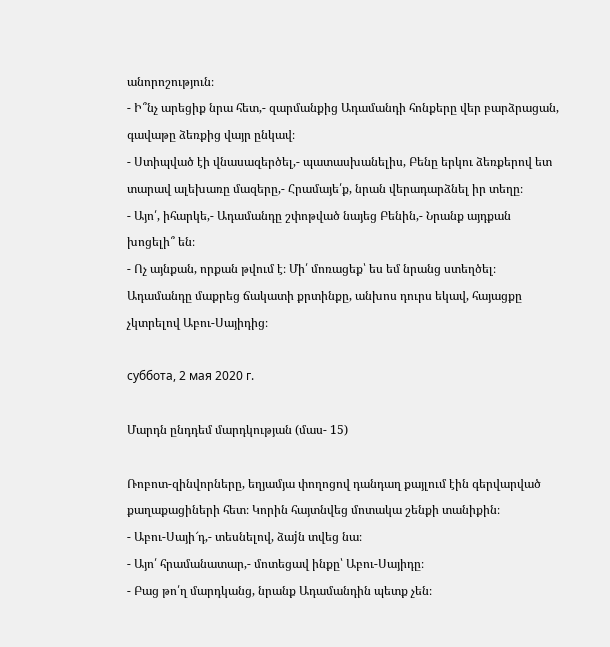անորոշություն։
- Ի՞նչ արեցիք նրա հետ,- զարմանքից Ադամանդի հոնքերը վեր բարձրացան, գավաթը ձեռքից վայր ընկավ։
- Ստիպված էի վնասազերծել,- պատասխանելիս, Բենը երկու ձեռքերով ետ տարավ ալեխառը մազերը,- Հրամայե՛ք, նրան վերադարձնել իր տեղը։
- Այո՛, իհարկե,- Ադամանդը շփոթված նայեց Բենին,- Նրանք այդքան խոցելի՞ են։
- Ոչ այնքան, որքան թվում է։ Մի՛ մոռացեք՝ ես եմ նրանց ստեղծել։
Ադամանդը մաքրեց ճակատի քրտինքը, անխոս դուրս եկավ, հայացքը չկտրելով Աբու-Սայիդից։

суббота, 2 мая 2020 г.

Մարդն ընդդեմ մարդկության (մաս- 15)

Ռոբոտ-զինվորները, եղյամյա փողոցով դանդաղ քայլում էին գերվարված քաղաքացիների հետ։ Կորին հայտնվեց մոտակա շենքի տանիքին։
- Աբու-Սայի՜դ,- տեսնելով, ձաjն տվեց նա։
- Այո՛ հրամանատար,- մոտեցավ ինքը՝ Աբու-Սայիդը։
- Բաց թո՛ղ մարդկանց, նրանք Ադամանդին պետք չեն։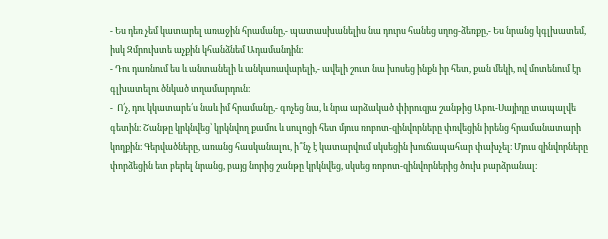- Ես դեռ չեմ կատարել առաջին հրամանը,- պատասխանելիս նա դուրս հանեց սղոց-ձեռքը,- Ես նրանց կգլխատեմ, իսկ Զմրուխտե աչքին կհանձնեմ Ադամանդին։
- Դու դառնում ես և անտանելի և անկառավարելի,- ավելի շուտ նա խոսեց ինքն իր հետ, քան մեկի, ով մոտենում էր գլխատելու ծնկած տղամարդուն։
-  Ո՛չ, դու կկատարե՛ս նաև իմ հրամանը,- գոչեց նա, և նրա արձակած փիրուզյա շանթից Աբու-Սայիդը տապալվե գետին։ Շանթը կրկնվեց՝ կրկնվող քամու և սուլոցի հետ մյուս ռոբոտ-զինվորները փռվեցին իրենց հրամանատարի կողքին։ Գերվածները, առանց հասկանալու, ի՞նչ է կատարվում սկսեցին խուճապահար փախչել։ Մյուս զինվորները փորձեցին ետ բերել նրանց, բայց նորից շանթը կրկնվեց, սկսեց ռոբոտ-զինվորներից ծուխ բարձրանալ։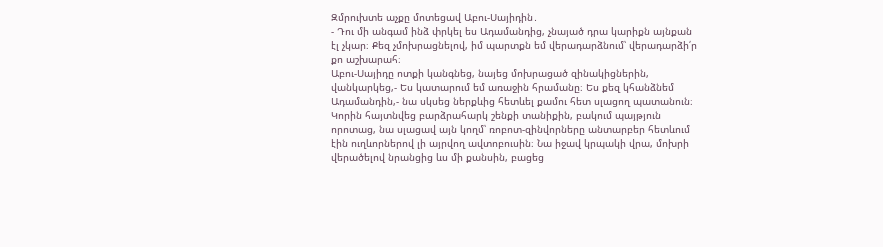Զմրուխտե աչքը մոտեցավ Աբու-Սայիդին․
- Դու մի անգամ ինձ փրկել ես Ադամանդից, չնայած դրա կարիքն այնքան էլ չկար։ Քեզ չմոխրացնելով, իմ պարտքն եմ վերադարձնում՝ վերադարձի՛ր քո աշխարահ։
Աբու-Սայիդը ոտքի կանգնեց, նայեց մոխրացած զինակիցներին, վանկարկեց,- Ես կատարում եմ առաջին հրամանը։ Ես քեզ կհանձնեմ Ադամանդին,- նա սկսեց ներքևից հետևել քամու հետ սլացող պատանուն։
Կորին հայտնվեց բարձրահարկ շենքի տանիքին, բակում պայթյուն որոտաց, նա սլացավ այն կողմ՝ ռոբոտ-զինվորները անտարբեր հետևում էին ուղևորներով լի այրվող ավտոբուսին։ Նա իջավ կրպակի վրա, մոխրի վերածելով նրանցից ևս մի քանսին, բացեց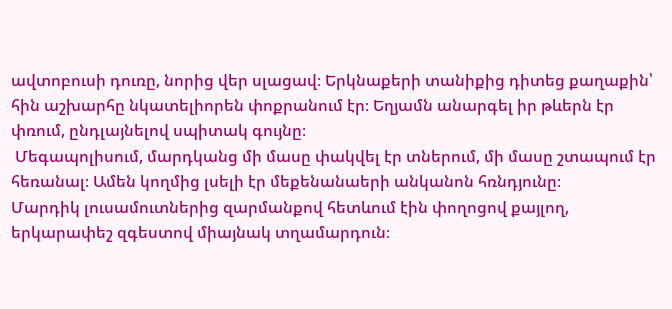ավտոբուսի դուռը, նորից վեր սլացավ։ Երկնաքերի տանիքից դիտեց քաղաքին՝ հին աշխարհը նկատելիորեն փոքրանում էր։ Եղյամն անարգել իր թևերն էր փռում, ընդլայնելով սպիտակ գույնը։
 Մեգապոլիսում, մարդկանց մի մասը փակվել էր տներում, մի մասը շտապում էր հեռանալ։ Ամեն կողմից լսելի էր մեքենանաերի անկանոն հռնդյունը։
Մարդիկ լուսամուտներից զարմանքով հետևում էին փողոցով քայլող, երկարափեշ զգեստով միայնակ տղամարդուն։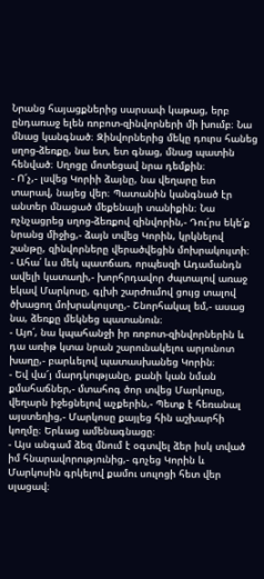Նրանց հայացքներից սարսափ կաթաց, երբ ընդառաջ ելեն ռոբոտ-զինվորների մի խումբ։ Նա մնաց կանգնած։ Զինվորներից մեկը դուրս հանեց սղոց-ձեռքը, նա ետ, ետ գնաց, մնաց պատին հենված։ Սղոցը մոտեցավ նրա դեմքին։
- Ո՜չ,- լսվեց Կորիի ձայնը, նա վեղարը ետ տարավ, նայեց վեր։ Պատանին կանգնած էր անտեր մնացած մեքենայի տանիքին։ Նա ոչնչացրեց սղոց-ձեռքով զինվորին,- Դու՛րս եկե՛ք նրանց միջից,- ձայն տվեց Կորին, կրկնելով շանթը, զինվորները վերածվեցին մոխրակույտի։
- Ահա՛ ևս մեկ պատճառ, որպեսզի Ադամանդն ավելի կատաղի,- խորհրդավոր ժպտալով առաջ եկավ Մարկոսը, գլխի շարժումով ցույց տալով ծխացող մոխրակույտը,- Շնորհակալ եմ,- ասաց նա, ձեռքը մեկնեց պատանուն։
- Այո՛, նա կպահանջի իր ռոբոտ-զինվորներին և դա առիթ կտա նրան շարունակելու արյունոտ խաղը,- բարևելով պատասխանեց Կորին։
- Եվ վա՜յ մարդկությանը, քանի կան նման քմահաճներ,- մտահոգ ծոր տվեց Մարկոսը, վեղարն իջեցնելով աչքերին,- Պետք է հեռանալ այստեղից,- Մարկոսը քայլեց հին աշխարհի կողմը։ Երևաց ամենագնացը։
- Այս անգամ ձեզ մնում է օգտվել ձեր իսկ տված իմ հնարավորությունից,- գոչեց Կորին և Մարկոսին գրկելով քամու սուլոցի հետ վեր սլացավ։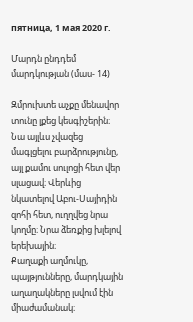пятница, 1 мая 2020 г.

Մարդն ընդդեմ մարդկության (մաս- 14)

Զմրուխտե աչքը մենավոր տունը լքեց կեսգիշերին։ Նա այլևս չվազեց մագլցելու բարձրությունը, այլ քամու սուլոցի հետ վեր սլացավ։ Վերևից նկատելով Աբու-Սայիդին զոհի հետ, ուղղվեց նրա կողմը։ Նրա ձեռքից խլելով երեխային։
Քաղաքի աղմուկը, պայթյունները, մարդկային աղաղակները լսվում էին միաժամանակ։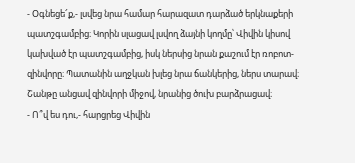- Օգնեցե՜ք,- լսվեց նրա համար հարազատ դարձած երկնաքերի պատշգամբից։ Կորին սլացավ լսվող ձայնի կողմը՝ Վիվին կիսով կախված էր պատշգամբից, իսկ ներսից նրան քաշում էր ռոբոտ-զինվորը։ Պատանին աղջկան խլեց նրա ճանկերից, ներս տարավ։ Շանթը անցավ զինվորի միջով, նրանից ծուխ բարձրացավ։
- Ո՞վ ես դու,- հարցրեց Վիվին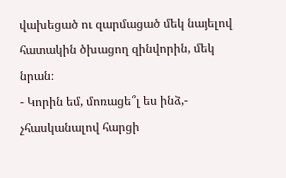վախեցած ու զարմացած մեկ նայելով հատակին ծխացող զինվորին, մեկ նրան։
- Կորին եմ, մոռացե՞լ ես ինձ,- չհասկանալով հարցի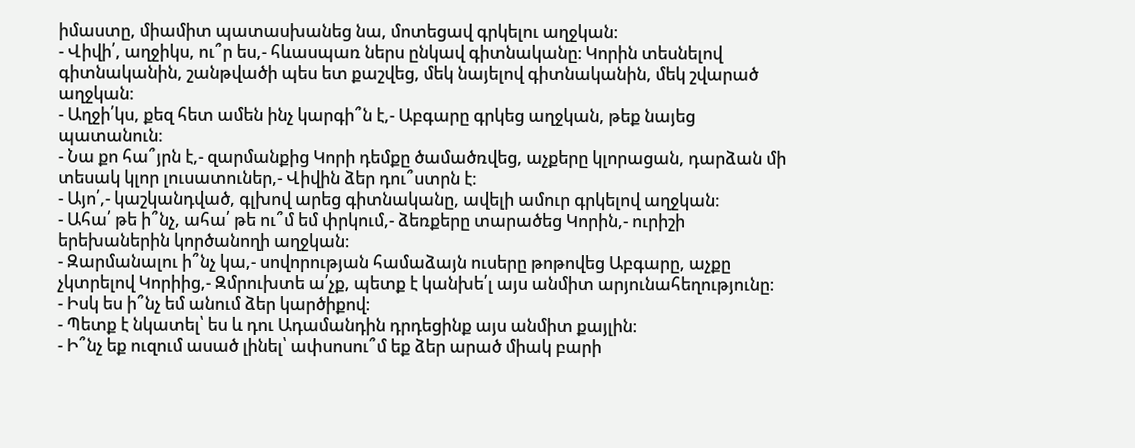իմաստը, միամիտ պատասխանեց նա, մոտեցավ գրկելու աղջկան։
- Վիվի՛, աղջիկս, ու՞ր ես,- հևասպառ ներս ընկավ գիտնականը։ Կորին տեսնելով գիտնականին, շանթվածի պես ետ քաշվեց, մեկ նայելով գիտնականին, մեկ շվարած աղջկան։
- Աղջի՛կս, քեզ հետ ամեն ինչ կարգի՞ն է,- Աբգարը գրկեց աղջկան, թեք նայեց պատանուն։
- Նա քո հա՞յրն է,- զարմանքից Կորի դեմքը ծամածռվեց, աչքերը կլորացան, դարձան մի տեսակ կլոր լուսատուներ,- Վիվին ձեր դու՞ստրն է։
- Այո՛,- կաշկանդված, գլխով արեց գիտնականը, ավելի ամուր գրկելով աղջկան։
- Ահա՛ թե ի՞նչ, ահա՛ թե ու՞մ եմ փրկում,- ձեռքերը տարածեց Կորին,- ուրիշի երեխաներին կործանողի աղջկան։
- Զարմանալու ի՞նչ կա,- սովորության համաձայն ուսերը թոթովեց Աբգարը, աչքը չկտրելով Կորիից,- Զմրուխտե ա՛չք, պետք է կանխե՛լ այս անմիտ արյունահեղությունը։
- Իսկ ես ի՞նչ եմ անում ձեր կարծիքով։
- Պետք է նկատել՝ ես և դու Ադամանդին դրդեցինք այս անմիտ քայլին։
- Ի՞նչ եք ուզում ասած լինել՝ ափսոսու՞մ եք ձեր արած միակ բարի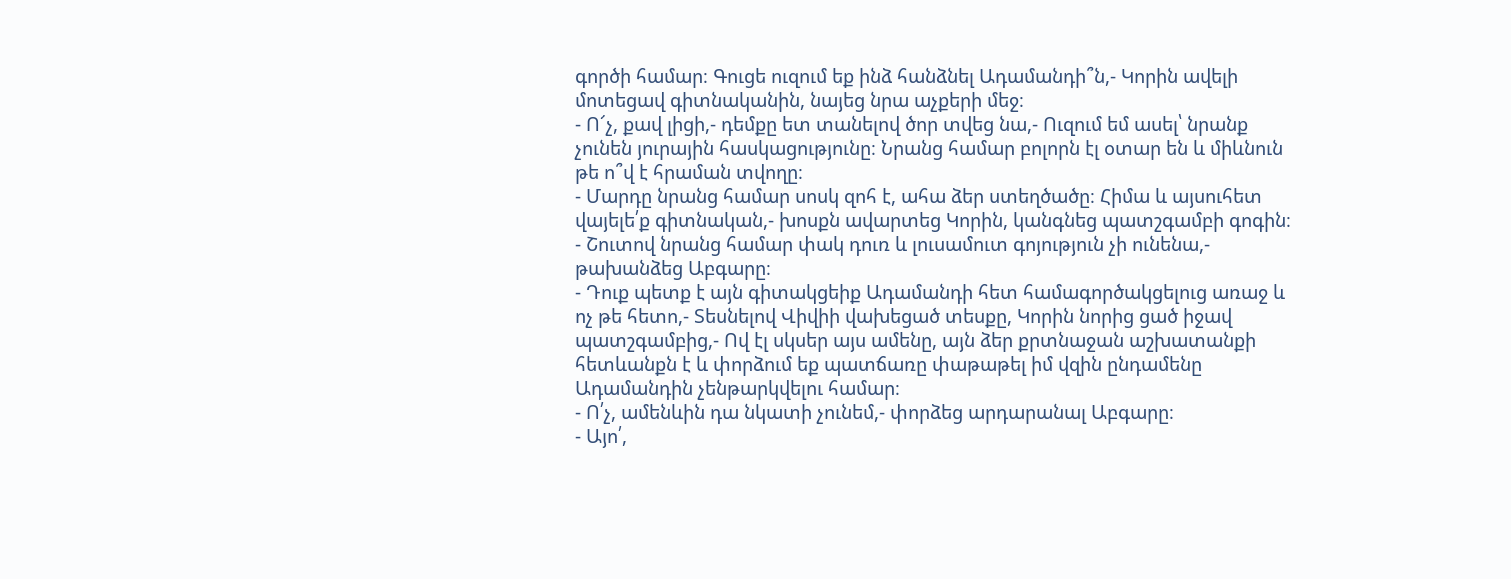գործի համար։ Գուցե ուզում եք ինձ հանձնել Ադամանդի՞ն,- Կորին ավելի մոտեցավ գիտնականին, նայեց նրա աչքերի մեջ։
- Ո՜չ, քավ լիցի,- դեմքը ետ տանելով ծոր տվեց նա,- Ուզում եմ ասել՝ նրանք չունեն յուրային հասկացությունը։ Նրանց համար բոլորն էլ օտար են և միևնուն թե ո՞վ է հրաման տվողը։
- Մարդը նրանց համար սոսկ զոհ է, ահա ձեր ստեղծածը։ Հիմա և այսուհետ վայելե՛ք գիտնական,- խոսքն ավարտեց Կորին, կանգնեց պատշգամբի գոգին։
- Շուտով նրանց համար փակ դուռ և լուսամուտ գոյություն չի ունենա,- թախանձեց Աբգարը։
- Դուք պետք է այն գիտակցեիք Ադամանդի հետ համագործակցելուց առաջ և ոչ թե հետո,- Տեսնելով Վիվիի վախեցած տեսքը, Կորին նորից ցած իջավ պատշգամբից,- Ով էլ սկսեր այս ամենը, այն ձեր քրտնաջան աշխատանքի հետևանքն է և փորձում եք պատճառը փաթաթել իմ վզին ընդամենը Ադամանդին չենթարկվելու համար։
- Ո՛չ, ամենևին դա նկատի չունեմ,- փորձեց արդարանալ Աբգարը։
- Այո՛,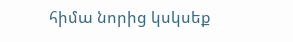հիմա նորից կսկսեք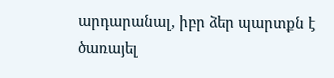արդարանալ, իբր ձեր պարտքն է ծառայել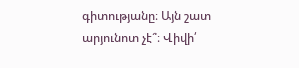գիտությանը։ Այն շատ արյունոտ չէ՞։ Վիվի՛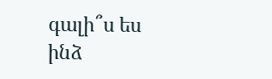գալի՞ս ես ինձ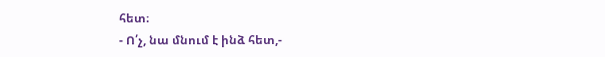հետ։
- Ո՛չ, նա մնում է ինձ հետ,-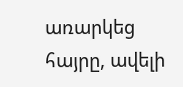առարկեց հայրը, ավելի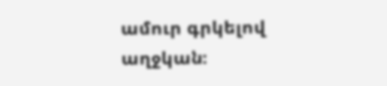ամուր գրկելով աղջկան։